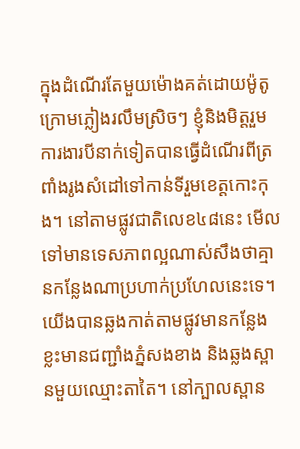ក្នុងដំណើរតែមួយម៉ោងគត់ដោយម៉ូតូក្រោមភ្លៀងរលឹមស្រិចៗ ខ្ញុំនិងមិត្តរួមការងារបីនាក់ទៀតបានធ្វើដំណើរពីត្រពាំងរូងសំដៅទៅកាន់ទីរួមខេត្តកោះកុង។ នៅតាមផ្លូវជាតិលេខ៤៨នេះ មើលទៅមានទេសភាពល្អណាស់សឹងថាគ្មានកន្លែងណាប្រហាក់ប្រហែលនេះទេ។ យើងបានឆ្លងកាត់តាមផ្លូវមានកន្លែងខ្លះមានជញ្ជាំងភ្នំសងខាង និងឆ្លងស្ពានមួយឈ្មោះតាតៃ។ នៅក្បាលស្ពាន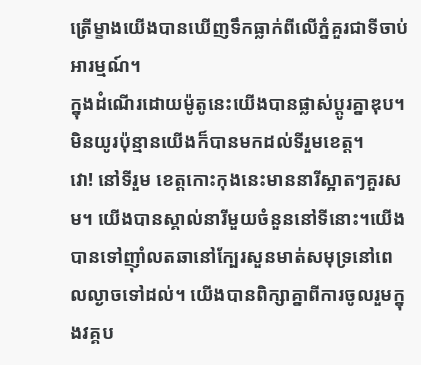ត្រើម្ខាងយើងបានឃើញទឹកធ្លាក់ពីលើភ្នំគួរជាទីចាប់អារម្មណ៍។
ក្នុងដំណើរដោយម៉ូតូនេះយើងបានផ្លាស់ប្តូរគ្នាឌុប។ មិនយូរប៉ុន្មានយើងក៏បានមកដល់ទីរួមខេត្ត។
វោ! នៅទីរួម ខេត្តកោះកុងនេះមាននារីស្អាតៗគួរសម។ យើងបានស្គាល់នារីមួយចំនួននៅទីនោះ។យើងបានទៅញ៉ាំលតឆានៅក្បែរសួនមាត់សមុទ្រនៅពេលល្ងាចទៅដល់។ យើងបានពិក្សាគ្នាពីការចូលរួមក្នុងវគ្គប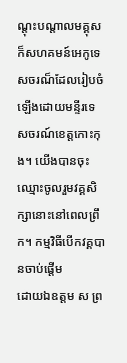ណ្តុះបណ្តាលមគ្គុសក៏សហគមន៍អេកូទេសចរណ៏ដែលរៀបចំឡើងដោយមន្ទីរទេសចរណ៍ខេត្តកោះកុង។ យើងបានចុះឈ្មោះចូលរួមវគ្គសិក្សានោះនៅពេលព្រឹក។ កម្មវិធីបើកវគ្គបានចាប់ផ្តើម
ដោយឯឧត្តម ស ព្រ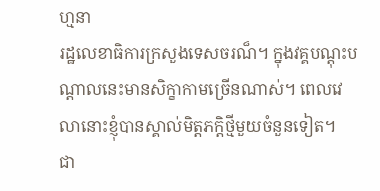ហ្មនា
រដ្ឋលេខាធិការក្រសួងទេសចរណ៏។ ក្នុងវគ្គបណ្តុះបណ្តាលនេះមានសិក្ខាកាមច្រើនណាស់។ ពេលវេលានោះខ្ញុំបានស្គាល់មិត្តភក្តិថ្មីមួយចំនួនទៀត។
ជា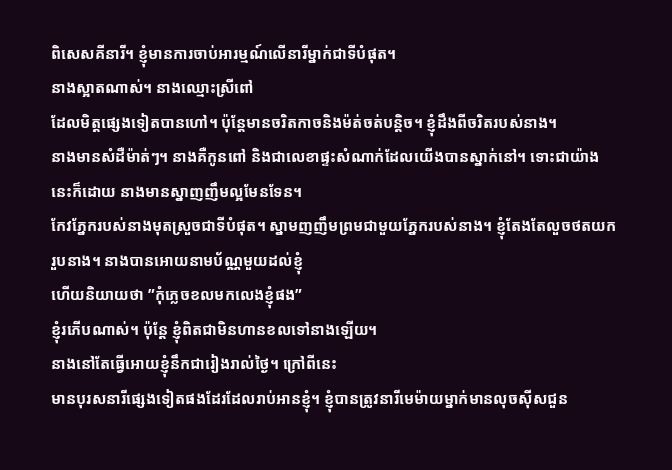ពិសេសគីនារី។ ខ្ញុំមានការចាប់អារម្មណ៍លើនារីម្នាក់ជាទីបំផុត។
នាងស្អាតណាស់។ នាងឈ្មោះស្រីពៅ
ដែលមិត្តផ្សេងទៀតបានហៅ។ ប៉ុន្តែមានចរិតកាចនិងម៉ត់ចត់បន្តិច។ ខ្ញុំដឹងពីចរិតរបស់នាង។
នាងមានសំដឺម៉ាត់ៗ។ នាងគឺកូនពៅ និងជាលេខាផ្ទះសំណាក់ដែលយើងបានស្នាក់នៅ។ ទោះជាយ៉ាងនេះក៏ដោយ នាងមានស្នាញញឹមល្អមែនទែន។
កែវភ្នែករបស់នាងមុតស្រួចជាទីបំផុត។ ស្នាមញញឹមព្រមជាមួយភ្នែករបស់នាង។ ខ្ញុំតែងតែលួចថតយករួបនាង។ នាងបានអោយនាមប័ណ្ណមួយដល់ខ្ញុំ
ហើយនិយាយថា ”កុំភ្លេចខលមកលេងខ្ញុំផង”
ខ្ញុំរភើបណាស់។ ប៉ុន្តែ ខ្ញុំពិតជាមិនហានខលទៅនាងឡើយ។
នាងនៅតែធ្វើអោយខ្ញុំនឹកជារៀងរាល់ថ្ងៃ។ ក្រៅពីនេះ
មានបុរសនារីផ្សេងទៀតផងដែរដែលរាប់អានខ្ញុំ។ ខ្ញុំបានត្រូវនារីមេម៉ាយម្នាក់មានលុចស៊ីសជួន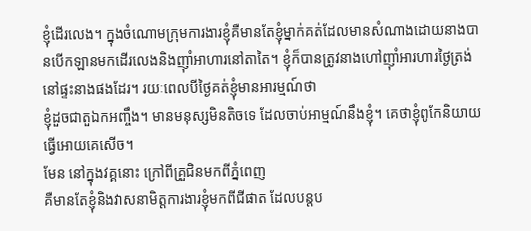ខ្ញុំដើរលេង។ ក្នុងចំណោមក្រុមការងារខ្ញុំគឺមានតែខ្ញុំម្នាក់គត់ដែលមានសំណាងដោយនាងបានបើកឡានមកដើរលេងនិងញ៉ាំអាហារនៅតាតៃ។ ខ្ញុំក៏បានត្រូវនាងហៅញ៉ាំអារហារថ្ងៃត្រង់នៅផ្ទះនាងផងដែរ។ រយៈពេលបីថ្ងៃគត់ខ្ញុំមានអារម្មណ៍ថា
ខ្ញុំដួចជាតួឯកអញ្ចឹង។ មានមនុស្សមិនតិចទេ ដែលចាប់អាម្មណ៍នឹងខ្ញុំ។ គេថាខ្ញុំពូកែនិយាយធ្វើអោយគេសើច។
មែន នៅក្នុងវគ្គនោះ ក្រៅពីគ្រួជិនមកពីភ្នំពេញ
គឺមានតែខ្ញុំនិងវាសនាមិត្តការងារខ្ញុំមកពីជីផាត ដែលបន្តប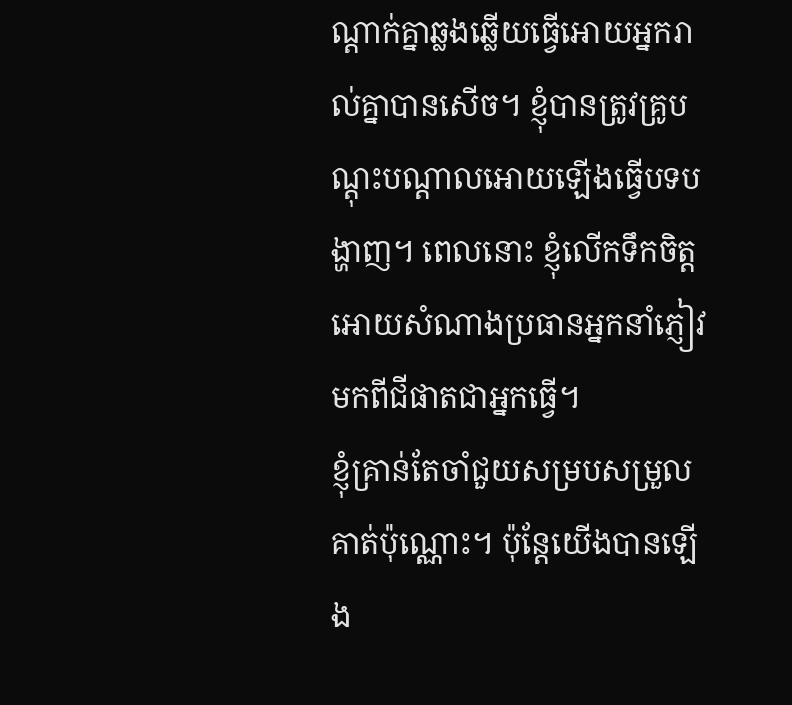ណ្តាក់គ្នាឆ្លងឆ្លើយធ្វើអោយអ្នករាល់គ្នាបានសើច។ ខ្ញុំបានត្រូវគ្រូបណ្តុះបណ្តាលអោយឡើងធ្វើបទបង្ហាញ។ ពេលនោះ ខ្ញុំលើកទឹកចិត្តអោយសំណាងប្រធានអ្នកនាំភ្ញៀវមកពីជីផាតជាអ្នកធ្វើ។
ខ្ញុំគ្រាន់តែចាំជួយសម្របសម្រួលគាត់ប៉ុណ្ណោះ។ ប៉ុន្តែយើងបានឡើង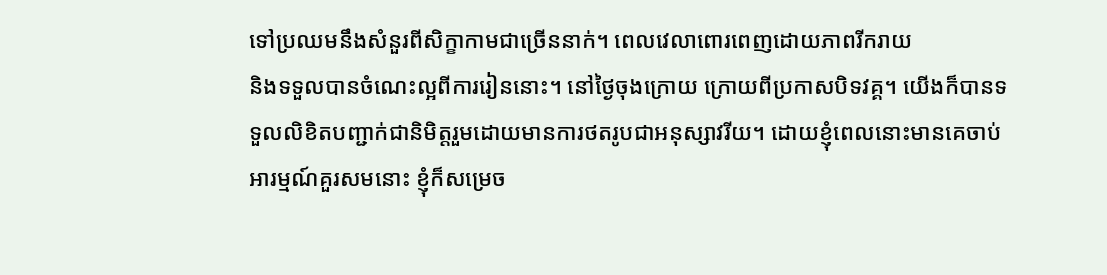ទៅប្រឈមនឹងសំនួរពីសិក្ខាកាមជាច្រើននាក់។ ពេលវេលាពោរពេញដោយភាពរីករាយ
និងទទួលបានចំណេះល្អពីការរៀននោះ។ នៅថ្ងៃចុងក្រោយ ក្រោយពីប្រកាសបិទវគ្គ។ យើងក៏បានទទួលលិខិតបញ្ជាក់ជានិមិត្តរួមដោយមានការថតរូបជាអនុស្សាវរីយ។ ដោយខ្ញុំពេលនោះមានគេចាប់អារម្មណ៍គួរសមនោះ ខ្ញុំក៏សម្រេច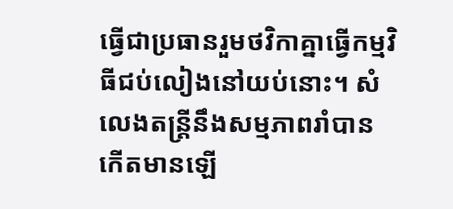ធ្វើជាប្រធានរួមថវិកាគ្នាធ្វើកម្មវិធីជប់លៀងនៅយប់នោះ។ សំលេងតន្ត្រីនឹងសម្មភាពរាំបានកើតមានឡើ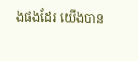ងផងដែរ យើងបាន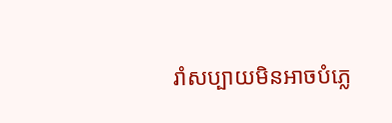រាំសប្បាយមិនអាចបំភ្លេ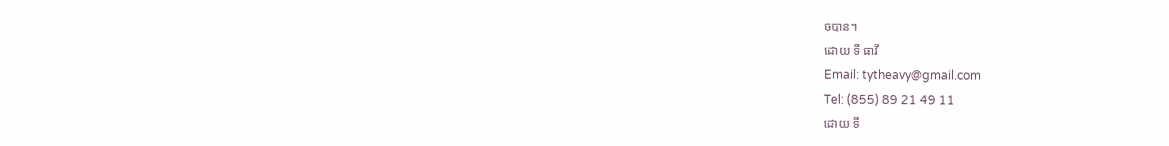ចបាន។
ដោយ ទី ធាវី
Email: tytheavy@gmail.com
Tel: (855) 89 21 49 11
ដោយ ទី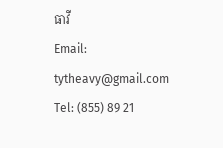ធាវី
Email: tytheavy@gmail.com
Tel: (855) 89 21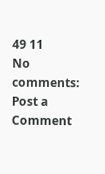49 11
No comments:
Post a Comment